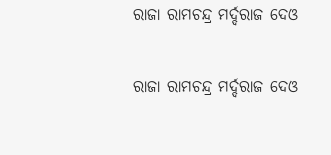ରାଜା ରାମଚନ୍ଦ୍ର ମର୍ଦ୍ଦରାଜ ଦେଓ

ରାଜା ରାମଚନ୍ଦ୍ର ମର୍ଦ୍ଦରାଜ ଦେଓ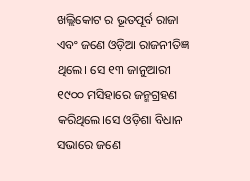ଖଲ୍ଲିକୋଟ ର ଭୂତପୂର୍ବ ରାଜା ଏବଂ ଜଣେ ଓଡ଼ିଆ ରାଜନୀତିଜ୍ଞ ଥିଲେ। ସେ ୧୩ ଜାନୁଆରୀ ୧୯୦୦ ମସିହାରେ ଜନ୍ମଗ୍ରହଣ କରିଥିଲେ।ସେ ଓଡ଼ିଶା ବିଧାନ ସଭାରେ ଜଣେ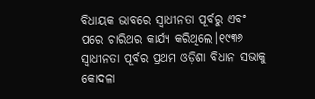ବିଧାୟକ ଭାବରେ ସ୍ୱାଧୀନତା ପୂର୍ବରୁ ଏବଂ ପରେ ଚାରିଥର କାର୍ଯ୍ୟ କରିଥିଲେ।୧୯୩୬ ସ୍ୱାଧୀନତା ପୂର୍ବର ପ୍ରଥମ ଓଡ଼ିଶା ବିଧାନ ସଭାକୁ କୋଦଳା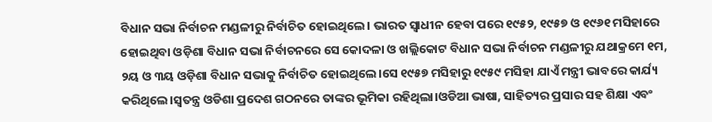ବିଧାନ ସଭା ନିର୍ବାଚନ ମଣ୍ଡଳୀରୁ ନିର୍ବାଚିତ ହୋଇଥିଲେ। ଭାରତ ସ୍ୱାଧୀନ ହେବା ପରେ ୧୯୫୨, ୧୯୫୭ ଓ ୧୯୬୧ ମସିହାରେ ହୋଇଥିବା ଓଡ଼ିଶା ବିଧାନ ସଭା ନିର୍ବାଚନରେ ସେ କୋଦଳା ଓ ଖଲ୍ଲିକୋଟ ବିଧାନ ସଭା ନିର୍ବାଚନ ମଣ୍ଡଳୀରୁ ଯଥାକ୍ରମେ ୧ମ, ୨ୟ ଓ ୩ୟ ଓଡ଼ିଶା ବିଧାନ ସଭାକୁ ନିର୍ବାଚିତ ହୋଇଥିଲେ।ସେ ୧୯୫୭ ମସିହାରୁ ୧୯୫୯ ମସିହା ଯାଏଁ ମନ୍ତ୍ରୀ ଭାବରେ କାର୍ଯ୍ୟ କରିଥିଲେ।ସ୍ୱତନ୍ତ୍ର ଓଡିଶା ପ୍ରଦେଶ ଗଠନରେ ତାଙ୍କର ଭୂମିକା ରହିଥିଲା।ଓଡିଆ ଭାଷା, ସାହିତ୍ୟର ପ୍ରସାର ସହ ଶିକ୍ଷା ଏବଂ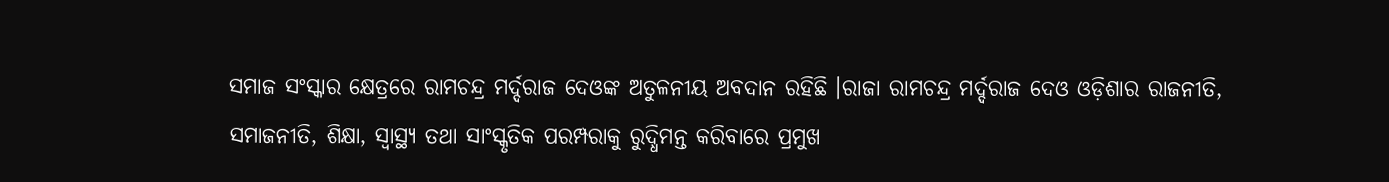ସମାଜ ସଂସ୍କାର କ୍ଷେତ୍ରରେ ରାମଚନ୍ଦ୍ର ମର୍ଦ୍ଦରାଜ ଦେଓଙ୍କ ଅତୁଳନୀୟ ଅବଦାନ ରହିଛି ।ରାଜା ରାମଚନ୍ଦ୍ର ମର୍ଦ୍ଦରାଜ ଦେଓ ଓଡ଼ିଶାର ରାଜନୀତି, ସମାଜନୀତି, ଶିକ୍ଷା, ସ୍ୱାସ୍ଥ୍ୟ ତଥା ସାଂସ୍କୃତିକ ପରମ୍ପରାକୁ ରୁଦ୍ଧିମନ୍ତ କରିବାରେ ପ୍ରମୁଖ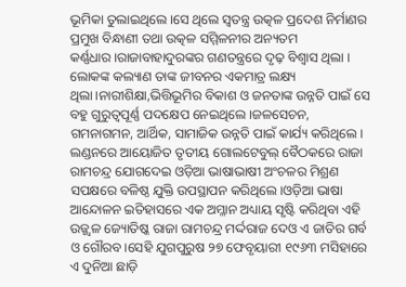ଭୂମିକା ତୁଲାଇଥିଲେ।ସେ ଥିଲେ ସ୍ୱତନ୍ତ୍ର ଉତ୍କଳ ପ୍ରଦେଶ ନିର୍ମାଣର ପ୍ରମୁଖ ବିନ୍ଧାଣୀ ତଥା ଉତ୍କଳ ସମ୍ମିଳନୀର ଅନ୍ୟତମ କର୍ଣ୍ଣଧାର।ରାଜାବାହାଦୁରଙ୍କର ଗଣତନ୍ତ୍ରରେ ଦୃଢ଼ ବିଶ୍ୱାସ ଥିଲା । ଲୋକଙ୍କ କଲ୍ୟାଣ ତାଙ୍କ ଜୀବନର ଏକମାତ୍ର ଲକ୍ଷ୍ୟ ଥିଲା।ନାରୀଶିକ୍ଷା,ଭିତ୍ତିଭୂମିର ବିକାଶ ଓ ଜନତାଙ୍କ ଉନ୍ନତି ପାଇଁ ସେ ବହୁ ଗୁରୁତ୍ୱପୂର୍ଣ୍ଣ ପଦକ୍ଷେପ ନେଇଥିଲେ।ଜଳସେଚନ, ଗମନାଗମନ, ଆର୍ଥିକ, ସାମାଜିକ ଉନ୍ନତି ପାଇଁ କାର୍ଯ୍ୟ କରିଥିଲେ।
ଲଣ୍ଡନରେ ଆୟୋଜିତ ତୃତୀୟ ଗୋଲଟେବୁଲ୍ ବୈଠକରେ ରାଜା ରାମଚନ୍ଦ୍ର ଯୋଗଦେଇ ଓଡ଼ିଆ ଭାଷାଭାଷୀ ଅଂଚଳର ମିଶ୍ରଣ ସପକ୍ଷରେ ବଳିଷ୍ଠ ଯୁକ୍ତି ଉପସ୍ଥାପନ କରିଥିଲେ।ଓଡ଼ିଆ ଭାଷା ଆନ୍ଦୋଳନ ଇତିହାସରେ ଏକ ଅମ୍ଳାନ ଅଧ୍ୟାୟ ସୃଷ୍ଟି କରିଥିବା ଏହି ଉଜ୍ଜ୍ୱଳ ଜ୍ୟୋତିଷ୍କ ରାଜା ରାମଚନ୍ଦ୍ର ମର୍ଦ୍ଦରାଜ ଦେଓ ଏ ଜାତିର ଗର୍ବ ଓ ଗୌରବ।ସେହି ଯୁଗପୁରୁଷ ୨୭ ଫେବୃୟାରୀ ୧୯୬୩ ମସିହାରେ ଏ ଦୁନିଆ ଛାଡ଼ି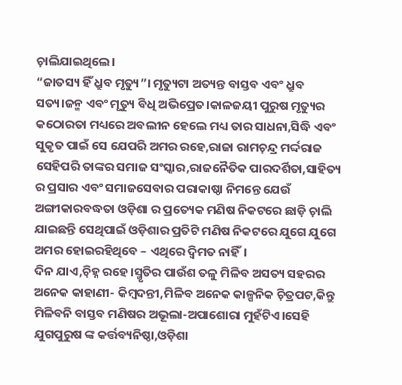ଚ଼ାଲିଯାଇଥିଲେ।
“ଜାତସ୍ୟ ହିଁ ଧ୍ରୁବ ମୃତ୍ୟୁ”। ମୃତ୍ୟୁଟା ଅତ୍ୟନ୍ତ ବାସ୍ତବ ଏବଂ ଧ୍ରୁବ ସତ୍ୟ।ଜନ୍ମ ଏବଂ ମୃତ୍ୟୁ ବିଧି ଅଭିପ୍ରେତ।କାଳଜୟୀ ପୁରୁଷ ମୃତ୍ୟୁର କଠୋରତା ମଧ୍ୟରେ ଅବଲୀନ ହେଲେ ମଧ୍ୟ ତାର ସାଧନା,ସିଦ୍ଧି ଏବଂ ସୁକୃତ ପାଇଁ ସେ ଯେପରି ଅମର ରହେ,ରାଜା ରାମଚ଼ନ୍ଦ୍ର ମର୍ଦ୍ଦରାଜ ସେହିପରି ତାଙ୍କର ସମାଜ ସଂସ୍କାର,ରାଜନୈତିକ ପାରଦର୍ଶିତା,ସାହିତ୍ୟ ର ପ୍ରସାର ଏବଂ ସମାଜସେବାର ପରାକାଷ୍ଠା ନିମନ୍ତେ ଯେଉଁ ଅଙ୍ଗୀକାରବଦ୍ଧତା ଓଡ଼ିଶା ର ପ୍ରତ୍ୟେକ ମଣିଷ ନିକଟରେ ଛାଡ଼ି ଚ଼ାଲି ଯାଇଛନ୍ତି ସେଥିପାଇଁ ଓଡ଼ିଶାର ପ୍ରତିଟି ମଣିଷ ନିକଟରେ ଯୁଗେ ଯୁଗେ ଅମର ହୋଇରହିଥିବେ – ଏଥିରେ ଦ୍ବିମତ ନାହିଁ।
ଦିନ ଯାଏ,ଚ଼ିହ୍ନ ରହେ।ସ୍ମୃତିର ପାଉଁଶ ତଳୁ ମିଳିବ ଅସତ୍ୟ ସହରର ଅନେକ କାହାଣୀ- କିମ୍ବଦନ୍ତୀ,ମିଳିବ ଅନେକ କାଳ୍ପନିକ ଚ଼ିତ୍ରପଟ,କିନ୍ତୁ ମିଳିବନି ବାସ୍ତବ ମଣିଷର ଅଭୂଲା-ଅପାଶୋରା ମୁହଁଟିଏ।ସେହି ଯୁଗପୁରୁଷ ଙ୍କ କର୍ତ୍ତବ୍ୟନିଷ୍ଠା,ଓଡ଼ିଶା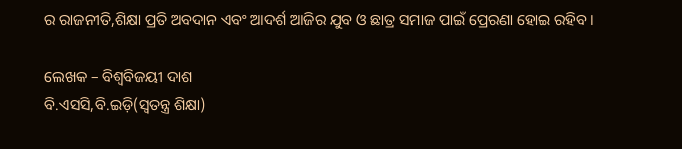ର ରାଜନୀତି,ଶିକ୍ଷା ପ୍ରତି ଅବଦାନ ଏବଂ ଆଦର୍ଶ ଆଜିର ଯୁବ ଓ ଛାତ୍ର ସମାଜ ପାଇଁ ପ୍ରେରଣା ହୋଇ ରହିବ।

ଲେଖକ – ବିଶ୍ବବିଜୟୀ ଦାଶ
ବି.ଏସସି,ବି.ଇଡ଼ି(ସ୍ବତନ୍ତ୍ର ଶିକ୍ଷା)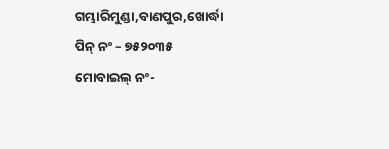ଗମ୍ଭାରିମୁଣ୍ଡା,ବାଣପୁର,ଖୋର୍ଦ୍ଧା
ପିନ୍ ନଂ – ୭୫୨୦୩୫
ମୋବାଇଲ୍ ନଂ-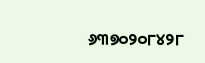୬୩୭୦୨୦୮୪୨୮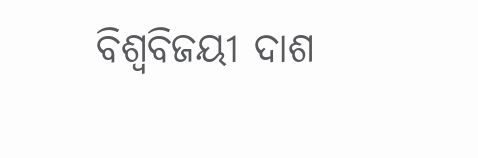ବିଶ୍ବବିଜୟୀ ଦାଶ